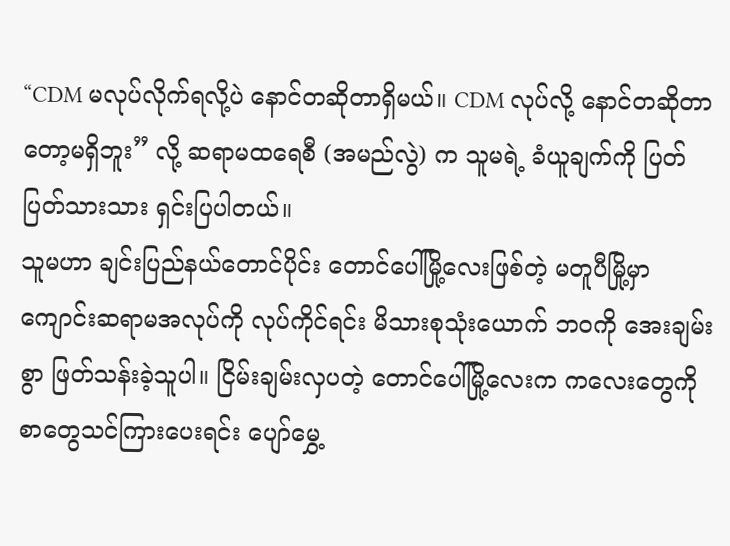“CDM မလုပ်လိုက်ရလို့ပဲ နောင်တဆိုတာရှိမယ်။ CDM လုပ်လို့ နောင်တဆိုတာတော့မရှိဘူး” လို့ ဆရာမထရေစီ (အမည်လွဲ) က သူမရဲ့ ခံယူချက်ကို ပြတ်ပြတ်သားသား ရှင်းပြပါတယ်။
သူမဟာ ချင်းပြည်နယ်တောင်ပိုင်း တောင်ပေါ်မြို့လေးဖြစ်တဲ့ မတူပီမြို့မှာ ကျောင်းဆရာမအလုပ်ကို လုပ်ကိုင်ရင်း မိသားစုသုံးယောက် ဘဝကို အေးချမ်းစွာ ဖြတ်သန်းခဲ့သူပါ။ ငြိမ်းချမ်းလှပတဲ့ တောင်ပေါ်မြို့လေးက ကလေးတွေကို စာတွေသင်ကြားပေးရင်း ပျော်မွှေ့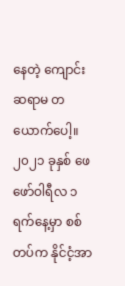နေတဲ့ ကျောင်းဆရာမ တယောက်ပေါ့။
၂၀၂၁ ခုနှစ် ဖေဖော်ဝါရီလ ၁ ရက်နေ့မှာ စစ်တပ်က နိုင်ငံ့အာ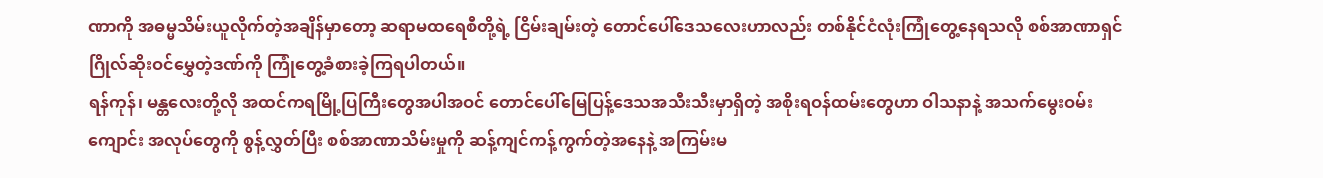ဏာကို အဓမ္မသိမ်းယူလိုက်တဲ့အချိန်မှာတော့ ဆရာမထရေစီတို့ရဲ့ ငြိမ်းချမ်းတဲ့ တောင်ပေါ်ဒေသလေးဟာလည်း တစ်နိုင်ငံလုံးကြုံတွေ့နေရသလို စစ်အာဏာရှင် ဂြိုလ်ဆိုးဝင်မွှေတဲ့ဒဏ်ကို ကြုံတွေ့ခံစားခဲ့ကြရပါတယ်။
ရန်ကုန်၊ မန္တလေးတို့လို အထင်ကရမြို့ပြကြီးတွေအပါအဝင် တောင်ပေါ်မြေပြန့်ဒေသအသီးသီးမှာရှိတဲ့ အစိုးရဝန်ထမ်းတွေဟာ ဝါသနာနဲ့ အသက်မွေးဝမ်းကျောင်း အလုပ်တွေကို စွန့်လွှတ်ပြီး စစ်အာဏာသိမ်းမှုကို ဆန့်ကျင်ကန့်ကွက်တဲ့အနေနဲ့ အကြမ်းမ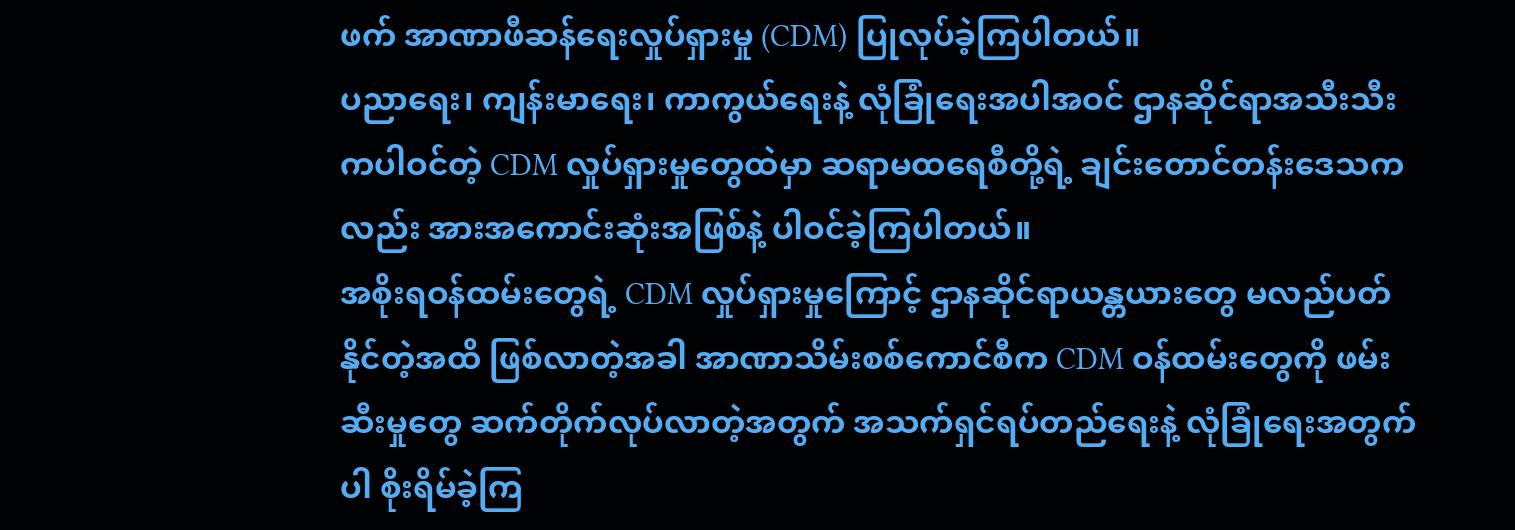ဖက် အာဏာဖီဆန်ရေးလှုပ်ရှားမှု (CDM) ပြုလုပ်ခဲ့ကြပါတယ်။
ပညာရေး၊ ကျန်းမာရေး၊ ကာကွယ်ရေးနဲ့ လုံခြုံရေးအပါအဝင် ဌာနဆိုင်ရာအသီးသီးကပါဝင်တဲ့ CDM လှုပ်ရှားမှုတွေထဲမှာ ဆရာမထရေစီတို့ရဲ့ ချင်းတောင်တန်းဒေသကလည်း အားအကောင်းဆုံးအဖြစ်နဲ့ ပါဝင်ခဲ့ကြပါတယ်။
အစိုးရဝန်ထမ်းတွေရဲ့ CDM လှုပ်ရှားမှုကြောင့် ဌာနဆိုင်ရာယန္တယားတွေ မလည်ပတ်နိုင်တဲ့အထိ ဖြစ်လာတဲ့အခါ အာဏာသိမ်းစစ်ကောင်စီက CDM ဝန်ထမ်းတွေကို ဖမ်းဆီးမှုတွေ ဆက်တိုက်လုပ်လာတဲ့အတွက် အသက်ရှင်ရပ်တည်ရေးနဲ့ လုံခြုံရေးအတွက်ပါ စိုးရိမ်ခဲ့ကြ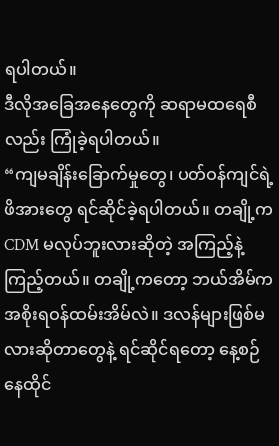ရပါတယ်။
ဒီလိုအခြေအနေတွေကို ဆရာမထရေစီလည်း ကြုံခဲ့ရပါတယ်။
“ကျမချိန်းခြောက်မှုတွေ၊ ပတ်ဝန်ကျင်ရဲ့ဖိအားတွေ ရင်ဆိုင်ခဲ့ရပါတယ်။ တချို့က CDM မလုပ်ဘူးလားဆိုတဲ့ အကြည့်နဲ့ကြည့်တယ်။ တချို့ကတော့ ဘယ်အိမ်က အစိုးရဝန်ထမ်းအိမ်လဲ။ ဒလန်များဖြစ်မလားဆိုတာတွေနဲ့ ရင်ဆိုင်ရတော့ နေ့စဉ်နေထိုင်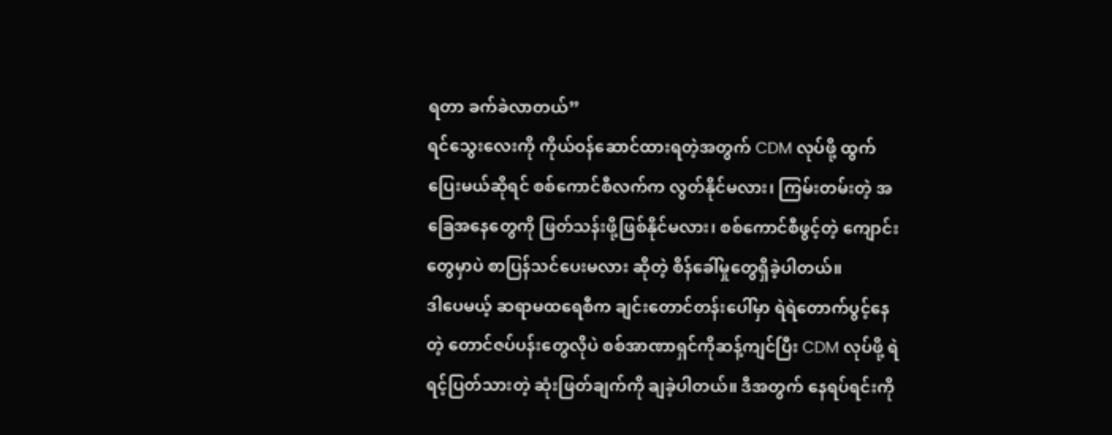ရတာ ခက်ခဲလာတယ်”
ရင်သွေးလေးကို ကိုယ်ဝန်ဆောင်ထားရတဲ့အတွက် CDM လုပ်ဖို့ ထွက်ပြေးမယ်ဆိုရင် စစ်ကောင်စီလက်က လွတ်နိုင်မလား၊ ကြမ်းတမ်းတဲ့ အခြေအနေတွေကို ဖြတ်သန်းဖို့ဖြစ်နိုင်မလား၊ စစ်ကောင်စီဖွင့်တဲ့ ကျောင်းတွေမှာပဲ စာပြန်သင်ပေးမလား ဆိုတဲ့ စိန်ခေါ်မှုတွေရှိခဲ့ပါတယ်။
ဒါပေမယ့် ဆရာမထရေစီက ချင်းတောင်တန်းပေါ်မှာ ရဲရဲတောက်ပွင့်နေတဲ့ တောင်ဇပ်ပန်းတွေလိုပဲ စစ်အာဏာရှင်ကိုဆန့်ကျင်ပြီး CDM လုပ်ဖို့ ရဲရင့်ပြတ်သားတဲ့ ဆုံးဖြတ်ချက်ကို ချခဲ့ပါတယ်။ ဒီအတွက် နေရပ်ရင်းကို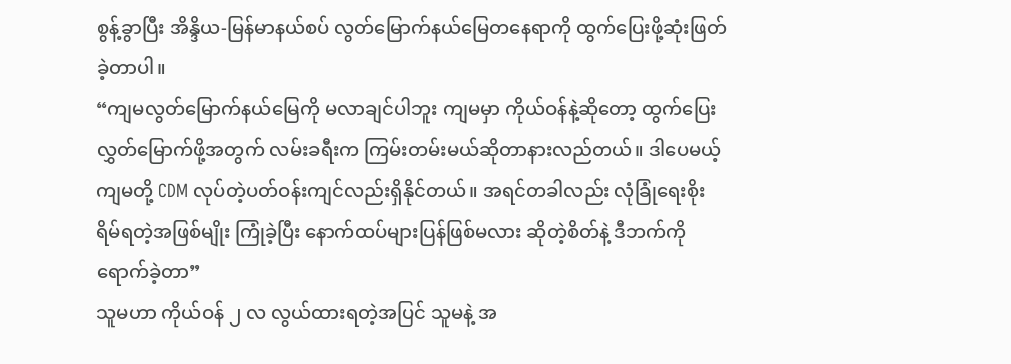စွန့်ခွာပြီး အိန္ဒိယ-မြန်မာနယ်စပ် လွတ်မြောက်နယ်မြေတနေရာကို ထွက်ပြေးဖို့ဆုံးဖြတ်ခဲ့တာပါ။
“ကျမလွတ်မြောက်နယ်မြေကို မလာချင်ပါဘူး ကျမမှာ ကိုယ်ဝန်နဲ့ဆိုတော့ ထွက်ပြေးလွှတ်မြောက်ဖို့အတွက် လမ်းခရီးက ကြမ်းတမ်းမယ်ဆိုတာနားလည်တယ်။ ဒါပေမယ့် ကျမတို့ CDM လုပ်တဲ့ပတ်ဝန်းကျင်လည်းရှိနိုင်တယ်။ အရင်တခါလည်း လုံခြုံရေးစိုးရိမ်ရတဲ့အဖြစ်မျိုး ကြုံခဲ့ပြီး နောက်ထပ်များပြန်ဖြစ်မလား ဆိုတဲ့စိတ်နဲ့ ဒီဘက်ကိုရောက်ခဲ့တာ”
သူမဟာ ကိုယ်ဝန် ၂ လ လွယ်ထားရတဲ့အပြင် သူမနဲ့ အ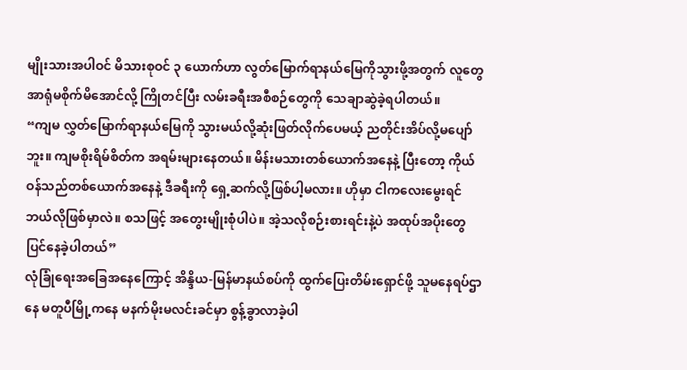မျိုးသားအပါဝင် မိသားစုဝင် ၃ ယောက်ဟာ လွတ်မြောက်ရာနယ်မြေကိုသွားဖို့အတွက် လူတွေအာရုံမစိုက်မိအောင်လို့ ကြိုတင်ပြီး လမ်းခရီးအစီစဉ်တွေကို သေချာဆွဲခဲ့ရပါတယ်။
“ကျမ လွှတ်မြောက်ရာနယ်မြေကို သွားမယ်လို့ဆုံးဖြတ်လိုက်ပေမယ့် ညတိုင်းအိပ်လို့မပျော်ဘူး။ ကျမစိုးရိမ်စိတ်က အရမ်းများနေတယ်။ မိန်းမသားတစ်ယောက်အနေနဲ့ ပြီးတော့ ကိုယ်ဝန်သည်တစ်ယောက်အနေနဲ့ ဒီခရီးကို ရှေ့ဆက်လို့ဖြစ်ပါ့မလား။ ဟိုမှာ ငါကလေးမွေးရင် ဘယ်လိုဖြစ်မှာလဲ။ စသဖြင့် အတွေးမျိုးစုံပါပဲ။ အဲ့သလိုစဉ်းစားရင်းနဲ့ပဲ အထုပ်အပိုးတွေပြင်နေခဲ့ပါတယ်”
လုံခြုံရေးအခြေအနေကြောင့် အိန္ဒိယ-မြန်မာနယ်စပ်ကို ထွက်ပြေးတိမ်းရှောင်ဖို့ သူမနေရပ်ဌာနေ မတူပီမြို့ကနေ မနက်မိုးမလင်းခင်မှာ စွန့်ခွာလာခဲ့ပါ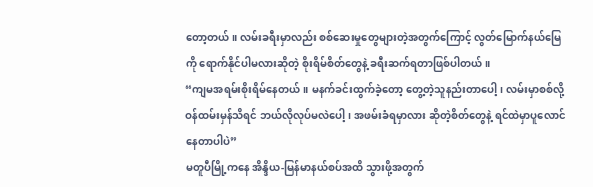တော့တယ်။ လမ်းခရီးမှာလည်း စစ်ဆေးမှုတွေများတဲ့အတွက်ကြောင့် လွတ်မြောက်နယ်မြေကို ရောက်နိုင်ပါမလားဆိုတဲ့ စိုးရိမ်စိတ်တွေနဲ့ ခရီးဆက်ရတာဖြစ်ပါတယ်။
“ကျမအရမ်းစိုးရိမ်နေတယ်။ မနက်ခင်းထွက်ခဲ့တော့ တွေ့တဲ့သူနည်းတာပေါ့၊ လမ်းမှာစစ်လို့ ဝန်ထမ်းမှန်သိရင် ဘယ်လိုလုပ်မလဲပေါ့၊ အဖမ်းခံရမှာလား ဆိုတဲ့စိတ်တွေနဲ့ ရင်ထဲမှာပူလောင်နေတာပါပဲ”
မတူပီမြို့ကနေ အိန္ဒိယ-မြန်မာနယ်စပ်အထိ သွားဖို့အတွက်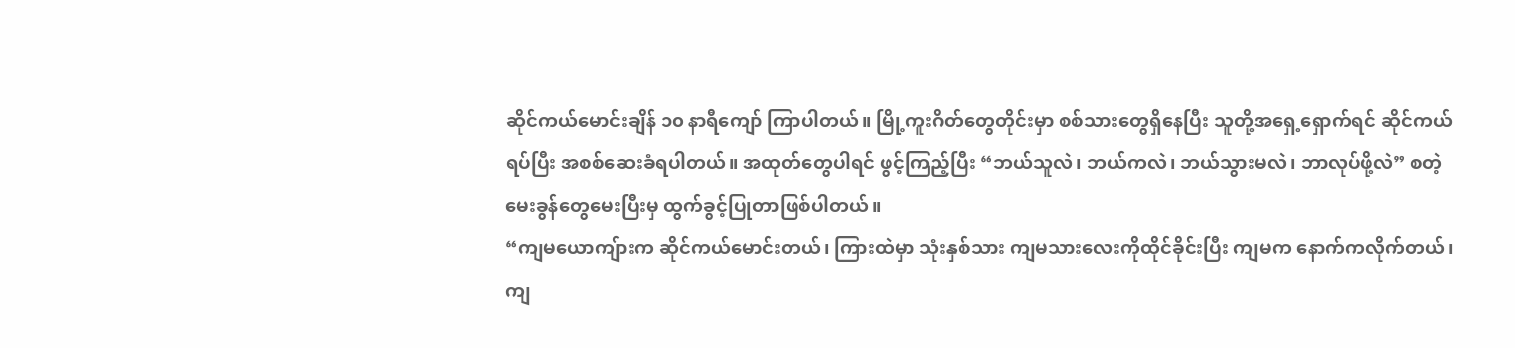ဆိုင်ကယ်မောင်းချိန် ၁၀ နာရီကျော် ကြာပါတယ်။ မြို့ကူးဂိတ်တွေတိုင်းမှာ စစ်သားတွေရှိနေပြီး သူတို့အရှေ့ရှောက်ရင် ဆိုင်ကယ်ရပ်ပြီး အစစ်ဆေးခံရပါတယ်။ အထုတ်တွေပါရင် ဖွင့်ကြည့်ပြီး “ဘယ်သူလဲ၊ ဘယ်ကလဲ၊ ဘယ်သွားမလဲ၊ ဘာလုပ်ဖို့လဲ” စတဲ့ မေးခွန်တွေမေးပြီးမှ ထွက်ခွင့်ပြုတာဖြစ်ပါတယ်။
“ကျမယောကျ်ားက ဆိုင်ကယ်မောင်းတယ်၊ ကြားထဲမှာ သုံးနှစ်သား ကျမသားလေးကိုထိုင်ခိုင်းပြီး ကျမက နောက်ကလိုက်တယ်၊ ကျ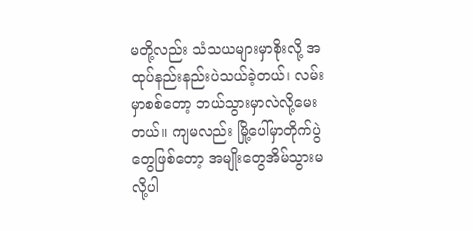မတို့လည်း သံသယများမှာစိုးလို့ အထုပ်နည်းနည်းပဲသယ်ခဲ့တယ်၊ လမ်းမှာစစ်တော့ ဘယ်သွားမှာလဲလို့မေးတယ်။ ကျမလည်း မြို့ပေါ်မှာတိုက်ပွဲတွေဖြစ်တော့ အမျိုးတွေအိမ်သွားမလို့ပါ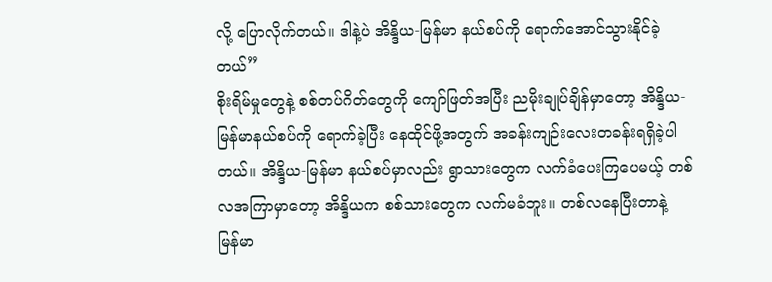လို့ ပြောလိုက်တယ်။ ဒါနဲ့ပဲ အိန္ဒိယ-မြန်မာ နယ်စပ်ကို ရောက်အောင်သွားနိုင်ခဲ့တယ်”
စိုးရိမ်မှုတွေနဲ့ စစ်တပ်ဂိတ်တွေကို ကျော်ဖြတ်အပြီး ညမိုးချုပ်ချိန်မှာတော့ အိန္ဒိယ-မြန်မာနယ်စပ်ကို ရောက်ခဲ့ပြီး နေထိုင်ဖို့အတွက် အခန်းကျဉ်းလေးတခန်းရရှိခဲ့ပါတယ်။ အိန္ဒိယ-မြန်မာ နယ်စပ်မှာလည်း ရွာသားတွေက လက်ခံပေးကြပေမယ့် တစ်လအကြာမှာတော့ အိန္ဒိယက စစ်သားတွေက လက်မခံဘူး။ တစ်လနေပြီးတာနဲ့ မြန်မာ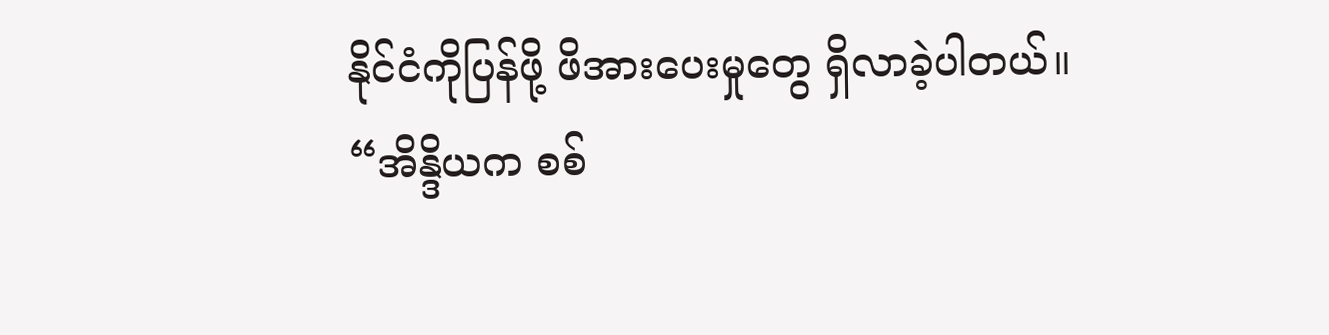နိုင်ငံကိုပြန်ဖို့ ဖိအားပေးမှုတွေ ရှိလာခဲ့ပါတယ်။
“အိန္ဒိယက စစ်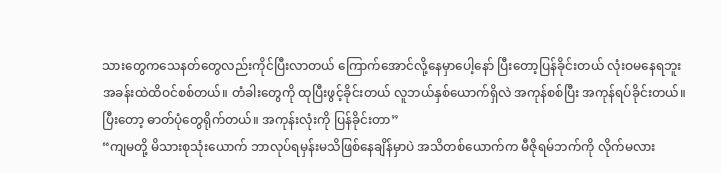သားတွေကသေနတ်တွေလည်းကိုင်ပြီးလာတယ် ကြောက်အောင်လို့နေမှာပေါ့နော် ပြီးတော့ပြန်ခိုင်းတယ် လုံးဝမနေရဘူး အခန်းထဲထိဝင်စစ်တယ်။ တံခါးတွေကို ထုပြီးဖွင့်ခိုင်းတယ် လူဘယ်နှစ်ယောက်ရှိလဲ အကုန်စစ်ပြီး အကုန်ရပ်ခိုင်းတယ်။ ပြီးတော့ ဓာတ်ပုံတွေရိုက်တယ်။ အကုန်းလုံးကို ပြန်ခိုင်းတာ”
“ကျမတို့ မိသားစုသုံးယောက် ဘာလုပ်ရမှန်းမသိဖြစ်နေချိန်မှာပဲ အသိတစ်ယောက်က မီဇိုရမ်ဘက်ကို လိုက်မလား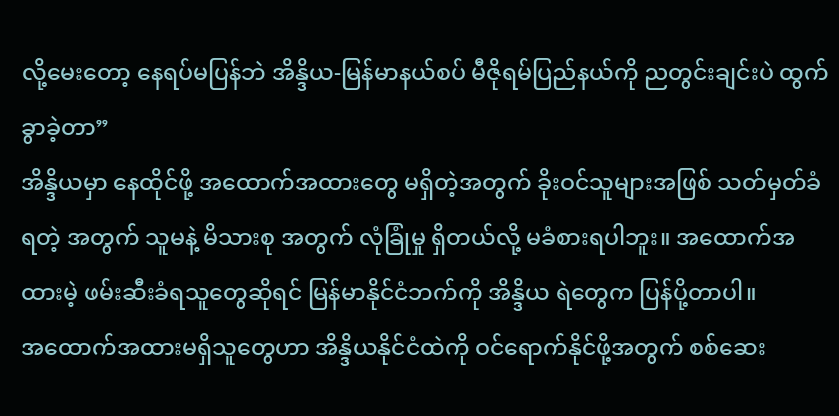လို့မေးတော့ နေရပ်မပြန်ဘဲ အိန္ဒိယ-မြန်မာနယ်စပ် မီဇိုရမ်ပြည်နယ်ကို ညတွင်းချင်းပဲ ထွက်ခွာခဲ့တာ”
အိန္ဒိယမှာ နေထိုင်ဖို့ အထောက်အထားတွေ မရှိတဲ့အတွက် ခိုးဝင်သူများအဖြစ် သတ်မှတ်ခံရတဲ့ အတွက် သူမနဲ့ မိသားစု အတွက် လုံခြုံမှု ရှိတယ်လို့ မခံစားရပါဘူး။ အထောက်အထားမဲ့ ဖမ်းဆီးခံရသူတွေဆိုရင် မြန်မာနိုင်ငံဘက်ကို အိန္ဒိယ ရဲတွေက ပြန်ပို့တာပါ။
အထောက်အထားမရှိသူတွေဟာ အိန္ဒိယနိုင်ငံထဲကို ဝင်ရောက်နိုင်ဖို့အတွက် စစ်ဆေး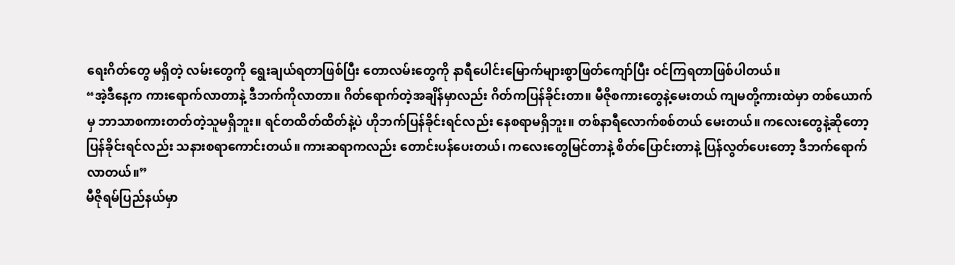ရေးဂိတ်တွေ မရှိတဲ့ လမ်းတွေကို ရွေးချယ်ရတာဖြစ်ပြီး တောလမ်းတွေကို နာရီပေါင်းမြောက်များစွာဖြတ်ကျော်ပြီး ဝင်ကြရတာဖြစ်ပါတယ်။
“အဲ့ဒီနေ့က ကားရောက်လာတာနဲ့ ဒီဘက်ကိုလာတာ။ ဂိတ်ရောက်တဲ့အချိန်မှာလည်း ဂိတ်ကပြန်ခိုင်းတာ။ မီဇိုစကားတွေနဲ့မေးတယ် ကျမတို့ကားထဲမှာ တစ်ယောက်မှ ဘာသာစကားတတ်တဲ့သူမရှိဘူး။ ရင်တထိတ်ထိတ်နဲ့ပဲ ဟိုဘက်ပြန်ခိုင်းရင်လည်း နေစရာမရှိဘူး။ တစ်နာရီလောက်စစ်တယ် မေးတယ်။ ကလေးတွေနဲ့ဆိုတော့ ပြန်ခိုင်းရင်လည်း သနားစရာကောင်းတယ်။ ကားဆရာကလည်း တောင်းပန်ပေးတယ်၊ ကလေးတွေမြင်တာနဲ့ စိတ်ပြောင်းတာနဲ့ ပြန်လွတ်ပေးတော့ ဒီဘက်ရောက်လာတယ်။”
မီဇိုရမ်ပြည်နယ်မှာ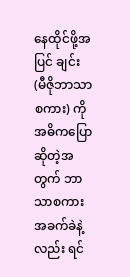နေထိုင်ဖို့အပြင် ချင်း (မီဇိုဘာသာစကား) ကို အဓိကပြောဆိုတဲ့အတွက် ဘာသာစကားအခက်ခဲနဲ့လည်း ရင်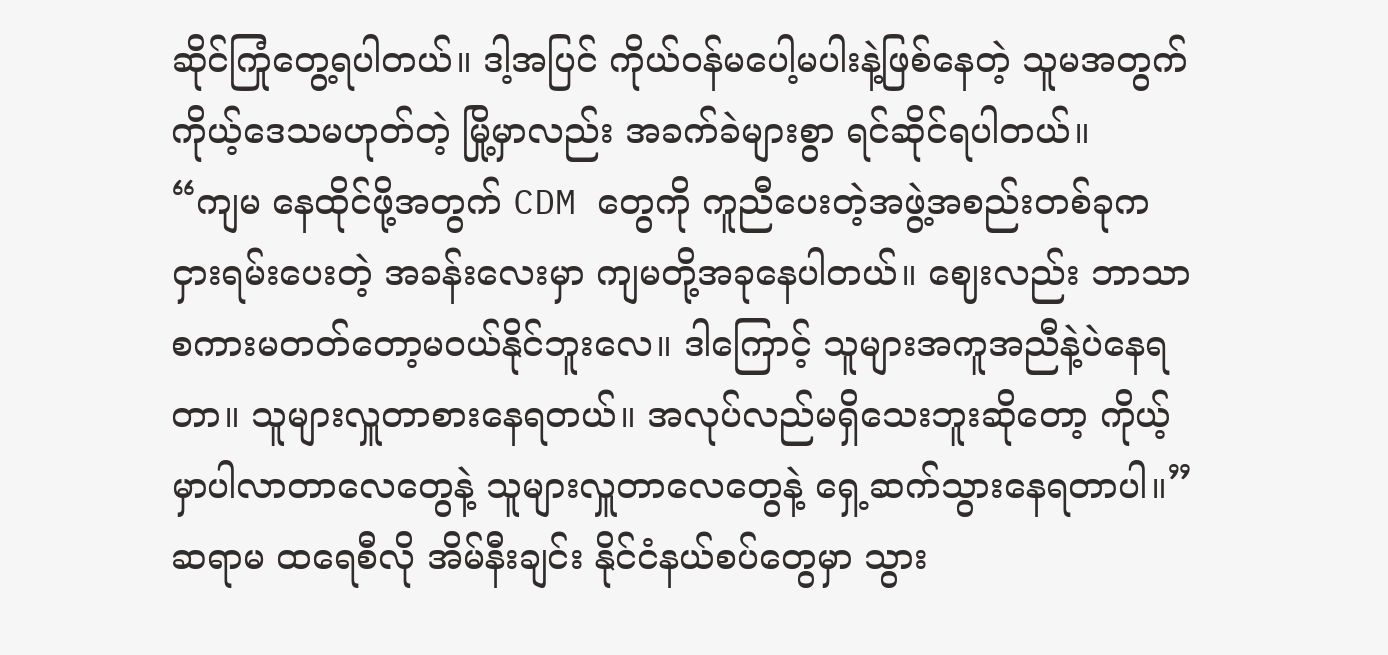ဆိုင်ကြုံတွေ့ရပါတယ်။ ဒါ့အပြင် ကိုယ်ဝန်မပေါ့မပါးနဲ့ဖြစ်နေတဲ့ သူမအတွက် ကိုယ့်ဒေသမဟုတ်တဲ့ မြို့မှာလည်း အခက်ခဲများစွာ ရင်ဆိုင်ရပါတယ်။
“ကျမ နေထိုင်ဖို့အတွက် CDM တွေကို ကူညီပေးတဲ့အဖွဲ့အစည်းတစ်ခုက ငှားရမ်းပေးတဲ့ အခန်းလေးမှာ ကျမတို့အခုနေပါတယ်။ ဈေးလည်း ဘာသာစကားမတတ်တော့မဝယ်နိုင်ဘူးလေ။ ဒါကြောင့် သူများအကူအညီနဲ့ပဲနေရတာ။ သူများလှူတာစားနေရတယ်။ အလုပ်လည်မရှိသေးဘူးဆိုတော့ ကိုယ့်မှာပါလာတာလေတွေနဲ့ သူများလှူတာလေတွေနဲ့ ရှေ့ဆက်သွားနေရတာပါ။”
ဆရာမ ထရေစီလို အိမ်နီးချင်း နိုင်ငံနယ်စပ်တွေမှာ သွား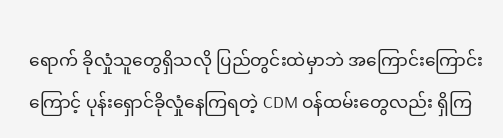ရောက် ခိုလှုံသူတွေရှိသလို ပြည်တွင်းထဲမှာဘဲ အကြောင်းကြောင်းကြောင့် ပုန်းရှောင်ခိုလှုံနေကြရတဲ့ CDM ဝန်ထမ်းတွေလည်း ရှိကြ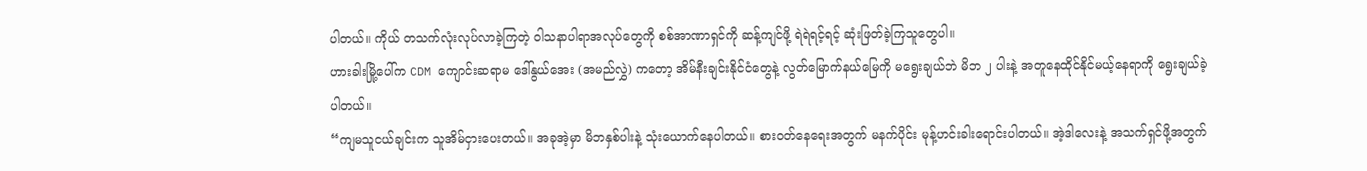ပါတယ်။ ကိုယ် တသက်လုံးလုပ်လာခဲ့ကြတဲ့ ဝါသနာပါရာအလုပ်တွေကို စစ်အာဏာရှင်ကို ဆန့်ကျင်ဖို့ ရဲရဲရင့်ရင့် ဆုံးဖြတ်ခဲ့ကြသူတွေပါ။
ဟားခါးမြို့ပေါ်က CDM ကျောင်းဆရာမ ဒေါ်နွယ်အေး (အမည်လွှဲ) ကတော့ အိမ်နီးချင်းနိုင်ငံတွေနဲ့ လွတ်မြောက်နယ်မြေကို မရွေးချယ်ဘဲ မိဘ ၂ ပါးနဲ့ အတူနေထိုင်နိုင်မယ့်နေရာကို ရွေးချယ်ခဲ့ပါတယ်။
“ကျမသူငယ်ချင်းက သူအိမ်ငှားပေးတယ်။ အခုအဲ့မှာ မိဘနှစ်ပါးနဲ့ သုံးယောက်နေပါတယ်။ စားဝတ်နေရေးအတွက် မနက်ပိုင်း မုန့်ဟင်းခါးရောင်းပါတယ်။ အဲ့ဒါလေးနဲ့ အသက်ရှင်ဖို့အတွက်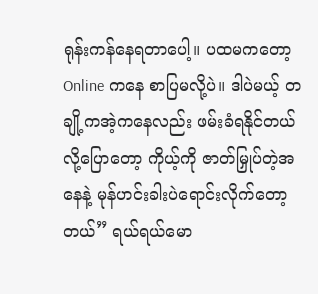ရုန်းကန်နေရတာပေါ့။ ပထမကတော့ Online ကနေ စာပြမလို့ပဲ။ ဒါပဲမယ့် တချို့ကအဲ့ကနေလည်း ဖမ်းခံရနိုင်တယ်လို့ပြောတော့ ကိုယ့်ကို ဇာတ်မြှုပ်တဲ့အနေနဲ့ မုန်ဟင်းခါးပဲရောင်းလိုက်တော့တယ်” ရယ်ရယ်မော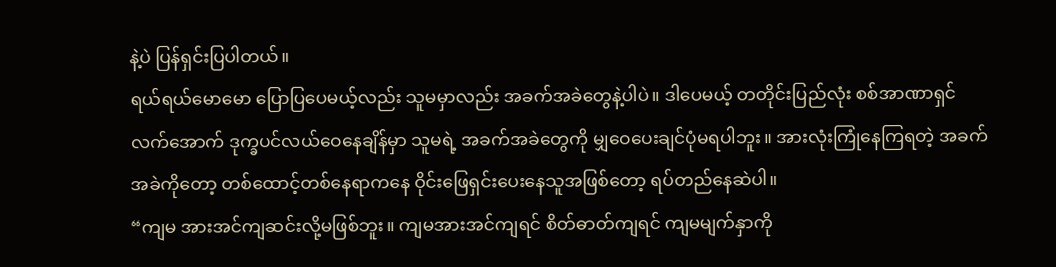နဲ့ပဲ ပြန်ရှင်းပြပါတယ်။
ရယ်ရယ်မောမော ပြောပြပေမယ့်လည်း သူမမှာလည်း အခက်အခဲတွေနဲ့ပါပဲ။ ဒါပေမယ့် တတိုင်းပြည်လုံး စစ်အာဏာရှင်လက်အောက် ဒုက္ခပင်လယ်ဝေနေချိန်မှာ သူမရဲ့ အခက်အခဲတွေကို မျှဝေပေးချင်ပုံမရပါဘူး။ အားလုံးကြုံနေကြရတဲ့ အခက်အခဲကိုတော့ တစ်ထောင့်တစ်နေရာကနေ ဝိုင်းဖြေရှင်းပေးနေသူအဖြစ်တော့ ရပ်တည်နေဆဲပါ။
“ကျမ အားအင်ကျဆင်းလို့မဖြစ်ဘူး။ ကျမအားအင်ကျရင် စိတ်ဓာတ်ကျရင် ကျမမျက်နှာကို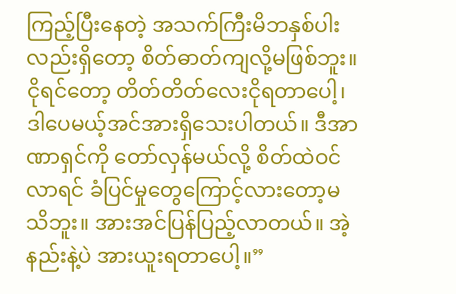ကြည့်ပြီးနေတဲ့ အသက်ကြီးမိဘနှစ်ပါးလည်းရှိတော့ စိတ်ဓာတ်ကျလို့မဖြစ်ဘူး။ ငိုရင်တော့ တိတ်တိတ်လေးငိုရတာပေါ့၊ ဒါပေမယ့်အင်အားရှိသေးပါတယ်။ ဒီအာဏာရှင်ကို တော်လှန်မယ်လို့ စိတ်ထဲဝင်လာရင် ခံပြင်မှုတွေကြောင့်လားတော့မသိဘူး။ အားအင်ပြန်ပြည့်လာတယ်။ အဲ့နည်းနဲ့ပဲ အားယူးရတာပေါ့။”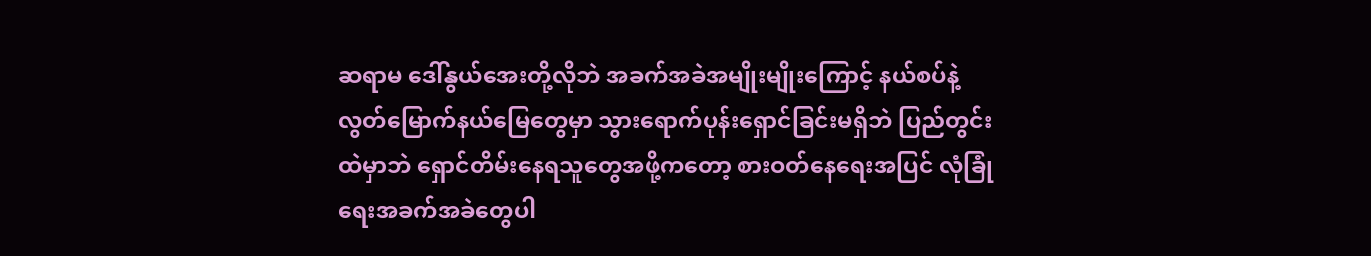ဆရာမ ဒေါ်နွယ်အေးတို့လိုဘဲ အခက်အခဲအမျိုးမျိုးကြောင့် နယ်စပ်နဲ့ လွတ်မြောက်နယ်မြေတွေမှာ သွားရောက်ပုန်းရှောင်ခြင်းမရှိဘဲ ပြည်တွင်းထဲမှာဘဲ ရှောင်တိမ်းနေရသူတွေအဖို့ကတော့ စားဝတ်နေရေးအပြင် လုံခြုံရေးအခက်အခဲတွေပါ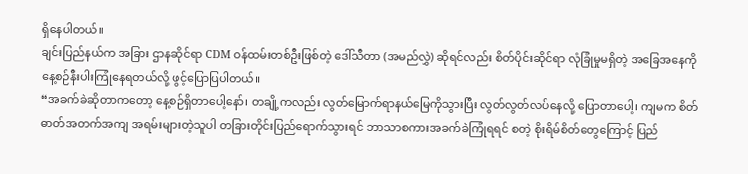ရှိနေပါတယ်။
ချင်းပြည်နယ်က အခြား ဌာနဆိုင်ရာ CDM ဝန်ထမ်းတစ်ဦးဖြစ်တဲ့ ဒေါ်သီတာ (အမည်လွှဲ) ဆိုရင်လည်း စိတ်ပိုင်းဆိုင်ရာ လုံခြုံမှုမရှိတဲ့ အခြေအနေကို နေ့စဉ်နီးပါးကြုံနေရတယ်လို့ ဖွင့်ပြောပြပါတယ်။
“အခက်ခဲဆိုတာကတော့ နေ့စဉ်ရှိတာပေါ့နော်၊ တချို့ကလည်း လွတ်မြောက်ရာနယ်မြေကိုသွားပြီး လွတ်လွတ်လပ်နေလို့ ပြောတာပေါ့၊ ကျမက စိတ်ဓာတ်အတက်အကျ အရမ်းများတဲ့သူပါ တခြားတိုင်းပြည်ရောက်သွားရင် ဘာသာစကားအခက်ခဲကြုံရရင် စတဲ့ စိုးရိမ်စိတ်တွေကြောင့် ပြည်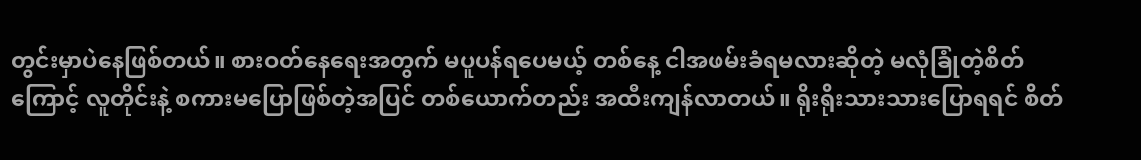တွင်းမှာပဲနေဖြစ်တယ်။ စားဝတ်နေရေးအတွက် မပူပန်ရပေမယ့် တစ်နေ့ ငါအဖမ်းခံရမလားဆိုတဲ့ မလုံခြုံတဲ့စိတ်ကြောင့် လူတိုင်းနဲ့ စကားမပြောဖြစ်တဲ့အပြင် တစ်ယောက်တည်း အထီးကျန်လာတယ်။ ရိုးရိုးသားသားပြောရရင် စိတ်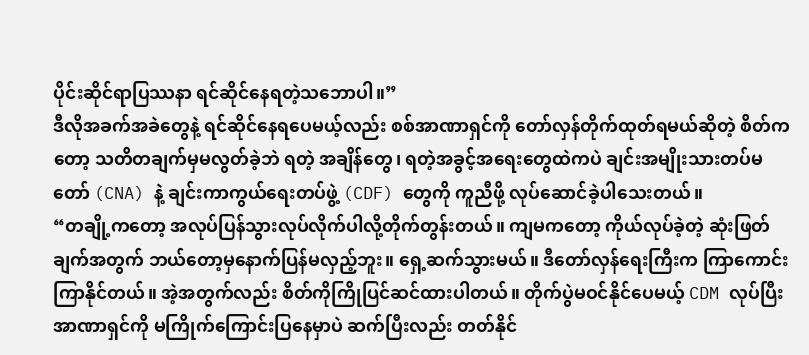ပိုင်းဆိုင်ရာပြဿနာ ရင်ဆိုင်နေရတဲ့သဘောပါ။”
ဒီလိုအခက်အခဲတွေနဲ့ ရင်ဆိုင်နေရပေမယ့်လည်း စစ်အာဏာရှင်ကို တော်လှန်တိုက်ထုတ်ရမယ်ဆိုတဲ့ စိတ်ကတော့ သတိတချက်မှမလွတ်ခဲ့ဘဲ ရတဲ့ အချိန်တွေ၊ ရတဲ့အခွင့်အရေးတွေထဲကပဲ ချင်းအမျိုးသားတပ်မတော် (CNA) နဲ့ ချင်းကာကွယ်ရေးတပ်ဖွဲ့ (CDF) တွေကို ကူညီဖို့ လုပ်ဆောင်ခဲ့ပါသေးတယ်။
“တချို့ကတော့ အလုပ်ပြန်သွားလုပ်လိုက်ပါလို့တိုက်တွန်းတယ်။ ကျမကတော့ ကိုယ်လုပ်ခဲ့တဲ့ ဆုံးဖြတ်ချက်အတွက် ဘယ်တော့မှနောက်ပြန်မလှည့်ဘူး။ ရှေ့ဆက်သွားမယ်။ ဒီတော်လှန်ရေးကြီးက ကြာကောင်းကြာနိုင်တယ်။ အဲ့အတွက်လည်း စိတ်ကိုကြိုပြင်ဆင်ထားပါတယ်။ တိုက်ပွဲမဝင်နိုင်ပေမယ့် CDM လုပ်ပြီး အာဏာရှင်ကို မကြိုက်ကြောင်းပြနေမှာပဲ ဆက်ပြီးလည်း တတ်နိုင်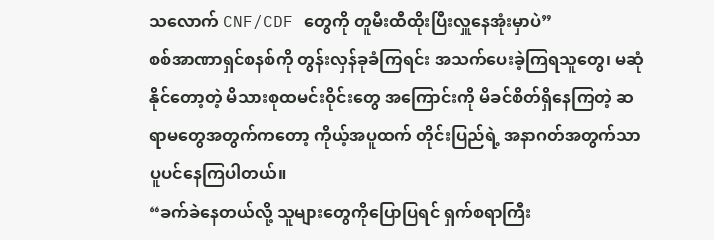သလောက် CNF/CDF တွေကို တူမီးထီထိုးပြီးလှူနေအုံးမှာပဲ”
စစ်အာဏာရှင်စနစ်ကို တွန်းလှန်ခုခံကြရင်း အသက်ပေးခဲ့ကြရသူတွေ၊ မဆုံနိုင်တော့တဲ့ မိသားစုထမင်းဝိုင်းတွေ အကြောင်းကို မိခင်စိတ်ရှိနေကြတဲ့ ဆရာမတွေအတွက်ကတော့ ကိုယ့်အပူထက် တိုင်းပြည်ရဲ့ အနာဂတ်အတွက်သာ ပူပင်နေကြပါတယ်။
“ခက်ခဲနေတယ်လို့ သူများတွေကိုပြောပြရင် ရှက်စရာကြီး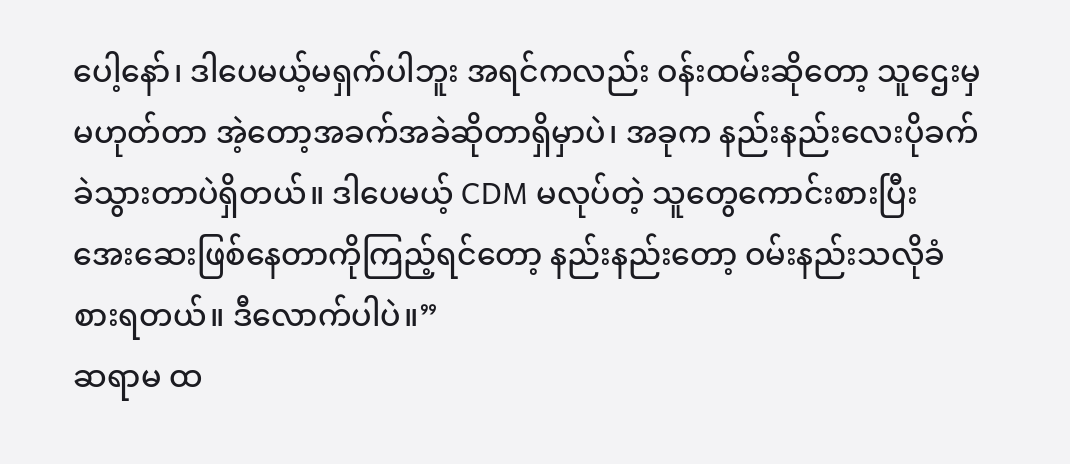ပေါ့နော်၊ ဒါပေမယ့်မရှက်ပါဘူး အရင်ကလည်း ဝန်းထမ်းဆိုတော့ သူဌေးမှမဟုတ်တာ အဲ့တော့အခက်အခဲဆိုတာရှိမှာပဲ၊ အခုက နည်းနည်းလေးပိုခက်ခဲသွားတာပဲရှိတယ်။ ဒါပေမယ့် CDM မလုပ်တဲ့ သူတွေကောင်းစားပြီး အေးဆေးဖြစ်နေတာကိုကြည့်ရင်တော့ နည်းနည်းတော့ ဝမ်းနည်းသလိုခံစားရတယ်။ ဒီလောက်ပါပဲ။”
ဆရာမ ထ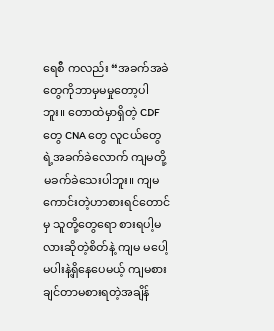ရေစီ ကလည်း “အခက်အခဲတွေကိုဘာမှမမှုတော့ပါဘူး။ တောထဲမှာရှိတဲ့ CDF တွေ CNA တွေ လူငယ်တွေရဲ့အခက်ခဲလောက် ကျမတို့မခက်ခဲသေးပါဘူး။ ကျမ ကောင်းတဲ့ဟာစားရင်တောင်မှ သူတို့တွေရော စားရပါ့မလားဆိုတဲ့စိတ်နဲ့ ကျမ မပေါ့မပါးနဲ့ရှိနေပေမယ့် ကျမစားချင်တာမစားရတဲ့အချိန်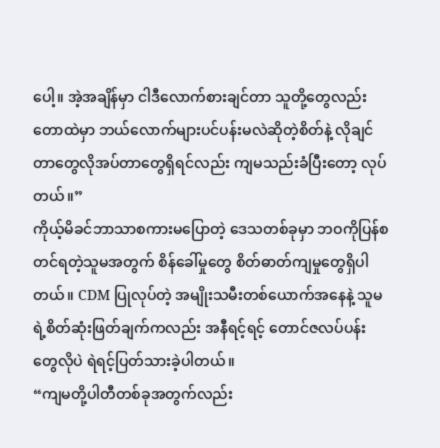ပေါ့။ အဲ့အချိန်မှာ ငါဒီလောက်စားချင်တာ သူတို့တွေလည်း တောထဲမှာ ဘယ်လောက်များပင်ပန်းမလဲဆိုတဲ့စိတ်နဲ့ လိုချင်တာတွေလိုအပ်တာတွေရှိရင်လည်း ကျမသည်းခံပြီးတော့ လုပ်တယ်။”
ကိုယ့်မိခင်ဘာသာစကားမပြောတဲ့ ဒေသတစ်ခုမှာ ဘဝကိုပြန်စတင်ရတဲ့သူမအတွက် စိန်ခေါ်မှုတွေ စိတ်ဓာတ်ကျမှုတွေရှိပါတယ်။ CDM ပြုလုပ်တဲ့ အမျိုးသမီးတစ်ယောက်အနေနဲ့ သူမရဲ့စိတ်ဆုံးဖြတ်ချက်ကလည်း အနီရင့်ရင့် တောင်ဇလပ်ပန်းတွေလိုပဲ ရဲရင့်ပြတ်သားခဲ့ပါတယ်။
“ကျမတို့ပါတီတစ်ခုအတွက်လည်း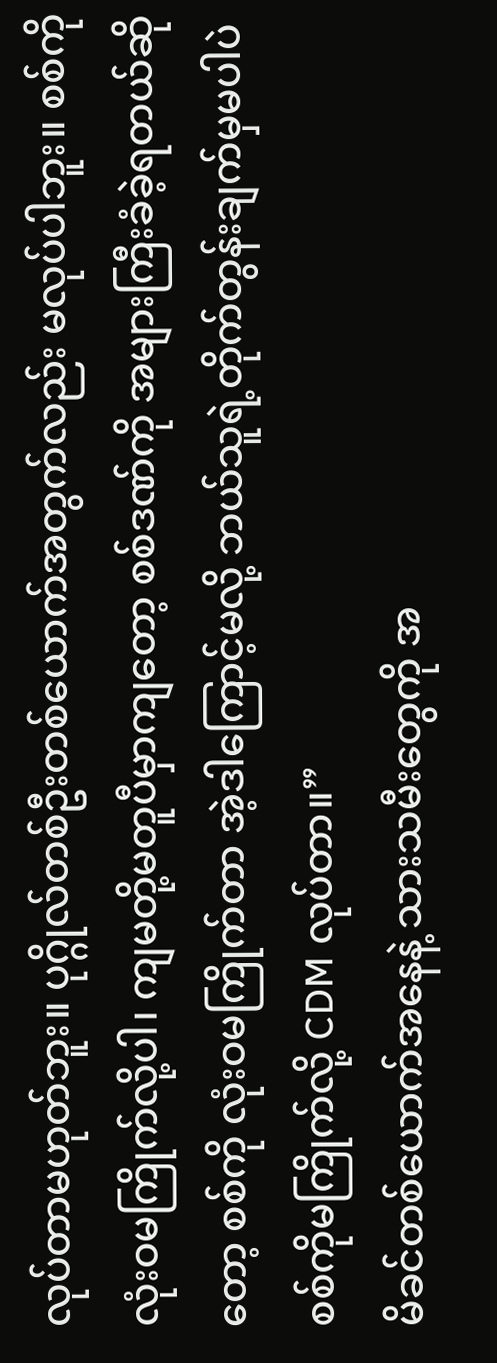လုပ်တာမဟုတ်ဘူး။ ပုဂ္ဂိုလ်တစ်ဦးတစ်ယောက်အတွက်လည်း မလုပ်ပါဘူး။ စစ်ကို လုံးဝမကြိုက်လို့ပါ၊ ကျမတို့မတူပီမှာကျတော့ စစ်ဒဏ်ကို အများကြီးခံခဲ့ရတယ်ဆိုတော့ စစ်ကို လုံးဝမကြိုက်တာ အဲ့ဒါကြောင့်မလို့ ဘယ်သူရဲ့တိုက်တွန်းချက်မှမပါပဲ စစ်ကိုမကြိုက်လို့ CDM လုပ်တာ။”
မိခင်တစ်ယောက်အနေနဲ့ သားသမီးတွေကို အ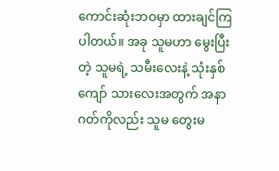ကောင်းဆုံးဘဝမှာ ထားချင်ကြပါတယ်။ အခု သူမဟာ မွေးပြီးတဲ့ သူမရဲ့ သမီးလေးနဲ့ သုံးနှစ်ကျော် သားလေးအတွက် အနာဂတ်ကိုလည်း သူမ တွေးမ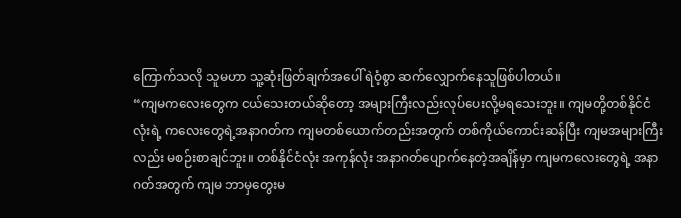ကြောက်သလို သူမဟာ သူ့ဆုံးဖြတ်ချက်အပေါ် ရဲဝံ့စွာ ဆက်လျှောက်နေသူဖြစ်ပါတယ်။
“ကျမကလေးတွေက ငယ်သေးတယ်ဆိုတော့ အများကြီးလည်းလုပ်ပေးလို့မရသေးဘူး။ ကျမတို့တစ်နိုင်ငံလုံးရဲ့ ကလေးတွေရဲ့အနာဂတ်က ကျမတစ်ယောက်တည်းအတွက် တစ်ကိုယ်ကောင်းဆန်ပြီး ကျမအများကြီးလည်း မစဉ်းစာချင်ဘူး။ တစ်နိုင်ငံလုံး အကုန်လုံး အနာဂတ်ပျောက်နေတဲ့အချိန်မှာ ကျမကလေးတွေရဲ့ အနာဂတ်အတွက် ကျမ ဘာမှတွေးမ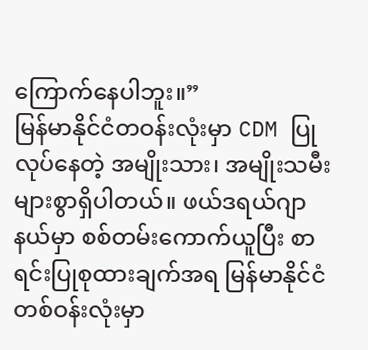ကြောက်နေပါဘူး။”
မြန်မာနိုင်ငံတဝန်းလုံးမှာ CDM ပြုလုပ်နေတဲ့ အမျိုးသား၊ အမျိုးသမီးများစွာရှိပါတယ်။ ဖယ်ဒရယ်ဂျာနယ်မှာ စစ်တမ်းကောက်ယူပြီး စာရင်းပြုစုထားချက်အရ မြန်မာနိုင်ငံတစ်ဝန်းလုံးမှာ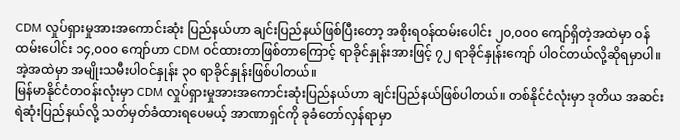CDM လှုပ်ရှားမှုအားအကောင်းဆုံး ပြည်နယ်ဟာ ချင်းပြည်နယ်ဖြစ်ပြီးတော့ အစိုးရဝန်ထမ်းပေါင်း ၂၀,၀၀၀ ကျော်ရှိတဲ့အထဲမှာ ဝန်ထမ်းပေါင်း ၁၄,၀၀၀ ကျော်ဟာ CDM ဝင်ထားတာဖြစ်တာကြောင့် ရာခိုင်နှုန်းအားဖြင့် ၇၂ ရာခိုင်နှုန်းကျော် ပါဝင်တယ်လို့ဆိုရမှာပါ။ အဲ့အထဲမှာ အမျိုးသမီးပါဝင်နှုန်း ၃၀ ရာခိုင်နှုန်းဖြစ်ပါတယ်။
မြန်မာနိုင်ငံတဝန်းလုံးမှာ CDM လှုပ်ရှားမှုအားအကောင်းဆုံးပြည်နယ်ဟာ ချင်းပြည်နယ်ဖြစ်ပါတယ်။ တစ်နိုင်ငံလုံးမှာ ဒုတိယ အဆင်းရဲဆုံးပြည်နယ်လို့ သတ်မှတ်ခံထားရပေမယ့် အာဏာရှင်ကို ခုခံတော်လှန်ရာမှာ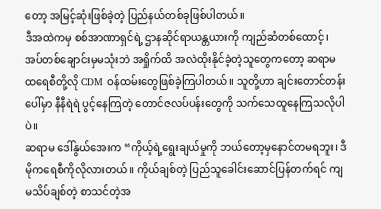တော့ အမြင့်ဆုံးဖြစ်ခဲ့တဲ့ ပြည်နယ်တစ်ခုဖြစ်ပါတယ်။
ဒီအထဲကမှ စစ်အာဏာရှင်ရဲ့ ဌာနဆိုင်ရာယန္တယားကို ကျည်ဆံတစ်ထောင့်၊ အပ်တစ်ချောင်းမှမသုံးဘဲ အရှိုက်ထိ အလဲထိုးနိုင်ခဲ့တဲ့သူတွေကတော့ ဆရာမထရေစီတို့လို CDM ဝန်ထမ်းတွေဖြစ်ခဲ့ကြပါတယ်။ သူတို့ဟာ ချင်းတောင်တန်းပေါ်မှာ နီနီရဲရဲ ပွင့်နေကြတဲ့ တောင်ဇလပ်ပန်းတွေကို သက်သေထူနေကြသလိုပါပဲ။
ဆရာမ ဒေါ်နွယ်အေးက “ကိုယ့်ရဲ့ရွေးချယ်မှုကို ဘယ်တော့မှနောင်တမရဘူး၊ ဒီမိုကရေစီကိုလိုလားတယ်။ ကိုယ်ချစ်တဲ့ ပြည်သူခေါင်းဆောင်ပြန်တက်ရင် ကျမသိပ်ချစ်တဲ့ စာသင်တဲ့အ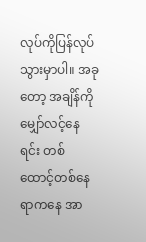လုပ်ကိုပြန်လုပ်သွားမှာပါ။ အခုတော့ အချိန်ကို မျှော်လင့်နေရင်း တစ်ထောင့်တစ်နေရာကနေ အာ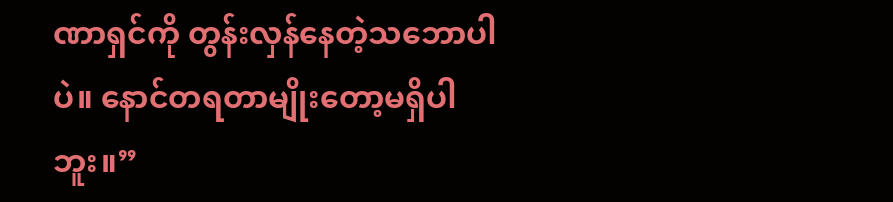ဏာရှင်ကို တွန်းလှန်နေတဲ့သဘောပါပဲ။ နောင်တရတာမျိုးတော့မရှိပါဘူး။”